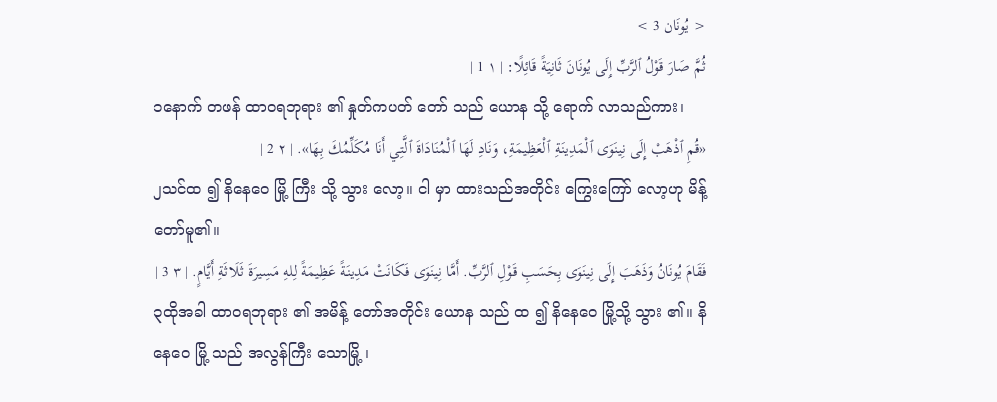< يُونَان 3 >
ثُمَّ صَارَ قَوْلُ ٱلرَّبِّ إِلَى يُونَانَ ثَانِيَةً قَائِلًا: | ١ 1 |
၁နောက် တဖန် ထာဝရဘုရား ၏ နှုတ်ကပတ် တော် သည် ယောန သို့ ရောက် လာသည်ကား၊
«قُمِ ٱذْهَبْ إِلَى نِينَوَى ٱلْمَدِينَةِ ٱلْعَظِيمَةِ، وَنَادِ لَهَا ٱلْمُنَادَاةَ ٱلَّتِي أَنَا مُكَلِّمُكَ بِهَا». | ٢ 2 |
၂သင်ထ ၍ နိနေဝေ မြို့ ကြီး သို့ သွား လော့။ ငါ မှာ ထားသည်အတိုင်း ကြွေးကြော် လော့ဟု မိန့် တော်မူ၏။
فَقَامَ يُونَانُ وَذَهَبَ إِلَى نِينَوَى بِحَسَبِ قَوْلِ ٱلرَّبِّ. أَمَّا نِينَوَى فَكَانَتْ مَدِينَةً عَظِيمَةً لِلهِ مَسِيرَةَ ثَلَاثَةِ أَيَّامٍ. | ٣ 3 |
၃ထိုအခါ ထာဝရဘုရား ၏ အမိန့် တော်အတိုင်း ယောန သည် ထ ၍ နိနေဝေ မြို့သို့ သွား ၏။ နိနေဝေ မြို့ သည် အလွန်ကြီး သောမြို့ ၊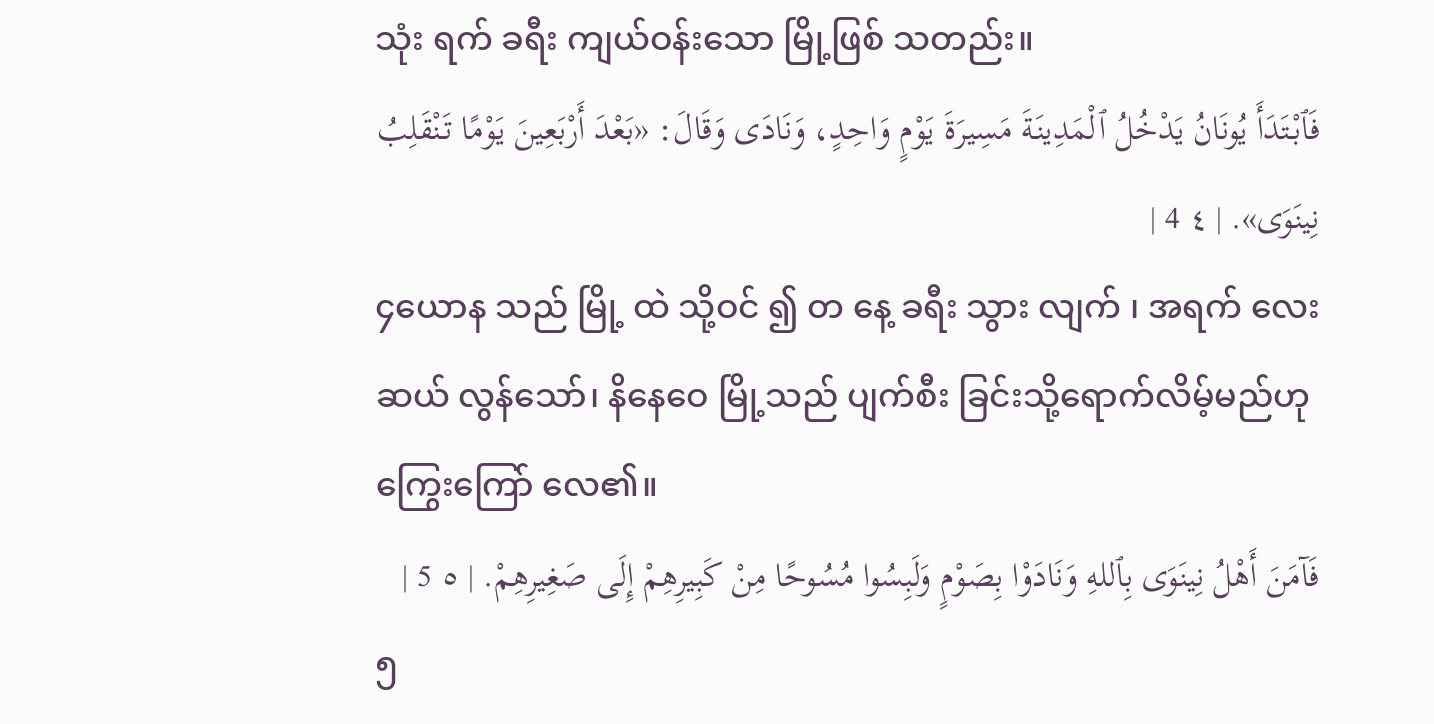သုံး ရက် ခရီး ကျယ်ဝန်းသော မြို့ဖြစ် သတည်း။
فَٱبْتَدَأَ يُونَانُ يَدْخُلُ ٱلْمَدِينَةَ مَسِيرَةَ يَوْمٍ وَاحِدٍ، وَنَادَى وَقَالَ: «بَعْدَ أَرْبَعِينَ يَوْمًا تَنْقَلِبُ نِينَوَى». | ٤ 4 |
၄ယောန သည် မြို့ ထဲ သို့ဝင် ၍ တ နေ့ ခရီး သွား လျက် ၊ အရက် လေးဆယ် လွန်သော်၊ နိနေဝေ မြို့သည် ပျက်စီး ခြင်းသို့ရောက်လိမ့်မည်ဟု ကြွေးကြော် လေ၏။
فَآمَنَ أَهْلُ نِينَوَى بِٱللهِ وَنَادَوْا بِصَوْمٍ وَلَبِسُوا مُسُوحًا مِنْ كَبِيرِهِمْ إِلَى صَغِيرِهِمْ. | ٥ 5 |
၅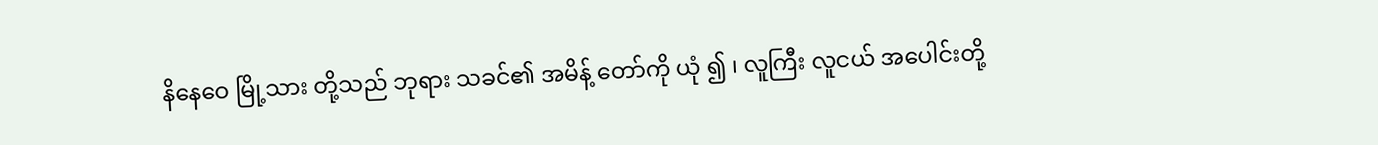နိနေဝေ မြို့သား တို့သည် ဘုရား သခင်၏ အမိန့် တော်ကို ယုံ ၍ ၊ လူကြီး လူငယ် အပေါင်းတို့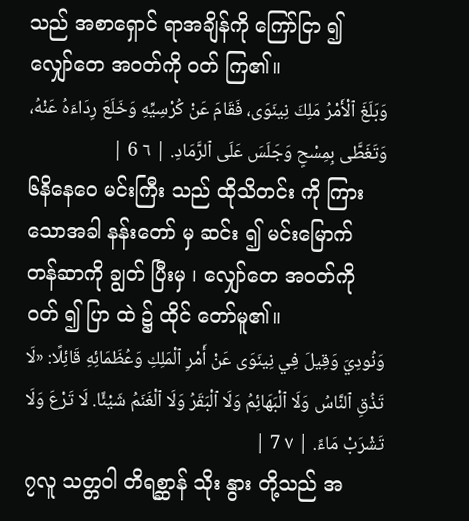သည် အစာရှောင် ရာအချိန်ကို ကြော်ငြာ ၍ လျှော်တေ အဝတ်ကို ဝတ် ကြ၏။
وَبَلَغَ ٱلْأَمْرُ مَلِكَ نِينَوَى، فَقَامَ عَنْ كُرْسِيِّهِ وَخَلَعَ رِدَاءَهُ عَنْهُ، وَتَغَطَّى بِمِسْحٍ وَجَلَسَ عَلَى ٱلرَّمَادِ. | ٦ 6 |
၆နိနေဝေ မင်းကြီး သည် ထိုသိတင်း ကို ကြား သောအခါ နန်းတော် မှ ဆင်း ၍ မင်းမြောက် တန်ဆာကို ချွတ် ပြီးမှ ၊ လျှော်တေ အဝတ်ကို ဝတ် ၍ ပြာ ထဲ ၌ ထိုင် တော်မူ၏။
وَنُودِيَ وَقِيلَ فِي نِينَوَى عَنْ أَمْرِ ٱلْمَلِكِ وَعُظَمَائِهِ قَائِلًا: «لَا تَذُقِ ٱلنَّاسُ وَلَا ٱلْبَهَائِمُ وَلَا ٱلْبَقَرُ وَلَا ٱلْغَنَمُ شَيْئًا. لَا تَرْعَ وَلَا تَشْرَبْ مَاءً. | ٧ 7 |
၇လူ သတ္တဝါ တိရစ္ဆာန် သိုး နွား တို့သည် အ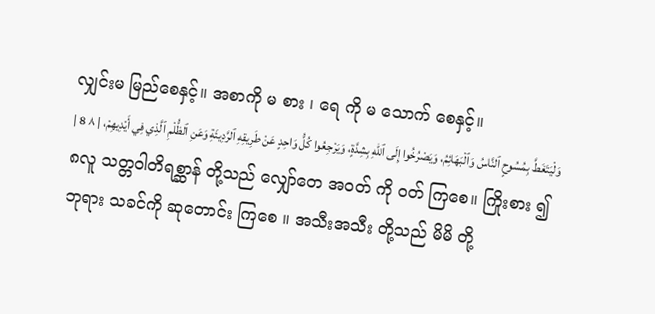လျှင်းမ မြည်စေနှင့်။ အစာကို မ စား ၊ ရေ ကို မ သောက် စေနှင့်။
وَلْيَتَغَطَّ بِمُسُوحٍ ٱلنَّاسُ وَٱلْبَهَائِمُ، وَيَصْرُخُوا إِلَى ٱللهِ بِشِدَّةٍ، وَيَرْجِعُوا كُلُّ وَاحِدٍ عَنْ طَرِيقِهِ ٱلرَّدِيئَةِ وَعَنِ ٱلظُّلْمِ ٱلَّذِي فِي أَيْدِيهِمْ، | ٨ 8 |
၈လူ သတ္တဝါတိရစ္ဆာန် တို့သည် လျှော်တေ အဝတ် ကို ဝတ် ကြစေ။ ကြိုးစား ၍ ဘုရား သခင်ကို ဆုတောင်း ကြစေ ။ အသီးအသီး တို့သည် မိမိ တို့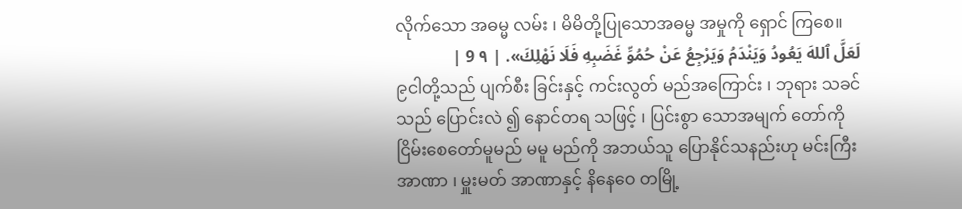လိုက်သော အဓမ္မ လမ်း ၊ မိမိတို့ပြုသောအဓမ္မ အမှုကို ရှောင် ကြစေ။
لَعَلَّ ٱللهَ يَعُودُ وَيَنْدَمُ وَيَرْجِعُ عَنْ حُمُوِّ غَضَبِهِ فَلَا نَهْلِكَ». | ٩ 9 |
၉ငါတို့သည် ပျက်စီး ခြင်းနှင့် ကင်းလွတ် မည်အကြောင်း ၊ ဘုရား သခင်သည် ပြောင်းလဲ ၍ နောင်တရ သဖြင့် ၊ ပြင်းစွာ သောအမျက် တော်ကို ငြိမ်းစေတော်မူမည် မမူ မည်ကို အဘယ်သူ ပြောနိုင်သနည်းဟု မင်းကြီး အာဏာ ၊ မှူးမတ် အာဏာနှင့် နိနေဝေ တမြို့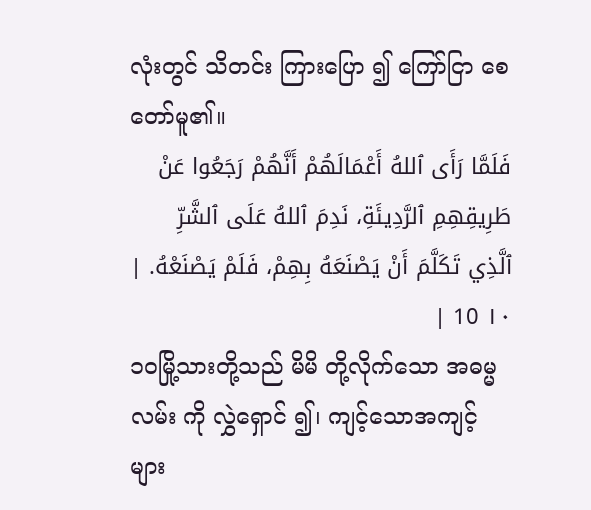လုံးတွင် သိတင်း ကြားပြော ၍ ကြော်ငြာ စေတော်မူ၏။
فَلَمَّا رَأَى ٱللهُ أَعْمَالَهُمْ أَنَّهُمْ رَجَعُوا عَنْ طَرِيقِهِمِ ٱلرَّدِيئَةِ، نَدِمَ ٱللهُ عَلَى ٱلشَّرِّ ٱلَّذِي تَكَلَّمَ أَنْ يَصْنَعَهُ بِهِمْ، فَلَمْ يَصْنَعْهُ. | ١٠ 10 |
၁၀မြို့သားတို့သည် မိမိ တို့လိုက်သော အဓမ္မ လမ်း ကို လွှဲရှောင် ၍၊ ကျင့်သောအကျင့် များ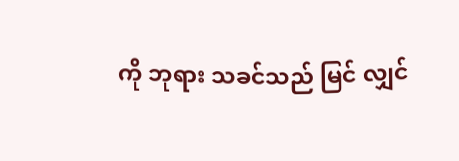ကို ဘုရား သခင်သည် မြင် လျှင်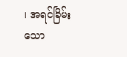၊ အရင်ခြိမ်း သော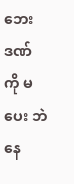ဘေးဒဏ် ကို မ ပေး ဘဲနေ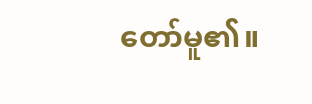တော်မူ၏။